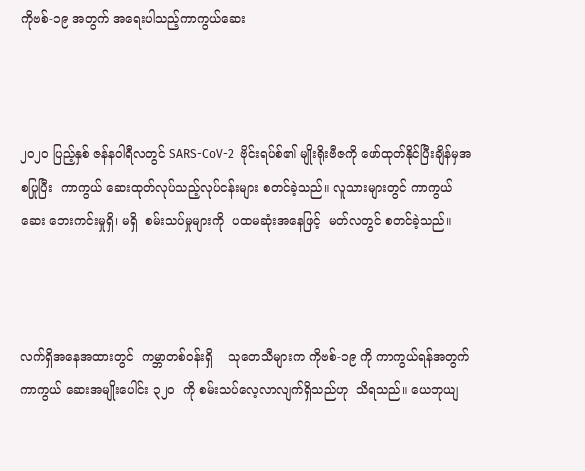ကိုဗစ်-၁၉ အတွက် အရေးပါသည့်ကာကွယ်ဆေး



၂၀၂၀ ပြည့်နှစ် ဇန်နဝါရီလတွင် SARS-CoV-2  ဗိုင်းရပ်စ်၏ မျိုးရိုးဗီဇကို ဖော်ထုတ်နိုင်ပြီးချိန်မှအစပြုပြီး  ကာကွယ် ဆေးထုတ်လုပ်သည့်လုပ်ငန်းများ စတင်ခဲ့သည်။ လူသားများတွင် ကာကွယ်ဆေး ဘေးကင်းမှုရှိ၊ မရှိ  စမ်းသပ်မှုများကို  ပထမဆုံးအနေဖြင့်  မတ်လတွင် စတင်ခဲ့သည်။



လက်ရှိအနေအထားတွင်  ကမ္ဘာတစ်ဝန်းရှိ    သုတေသီများက ကိုဗစ်-၁၉ ကို ကာကွယ်ရန်အတွက် ကာကွယ် ဆေးအမျိုးပေါင်း ၃၂၀  ကို စမ်းသပ်လေ့လာလျက်ရှိသည်ဟု  သိရသည်။ ယေဘုယျ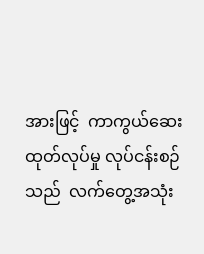အားဖြင့်  ကာကွယ်ဆေးထုတ်လုပ်မှု လုပ်ငန်းစဉ်သည်  လက်တွေ့အသုံး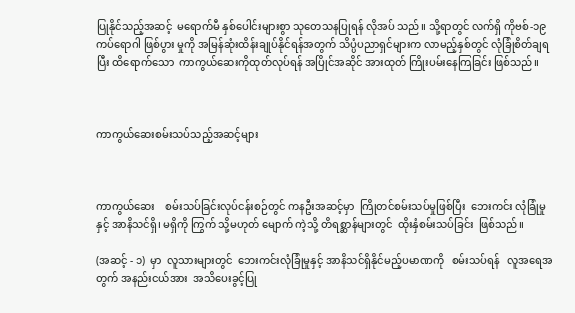ပြုနိုင်သည့်အဆင့်  မရောက်မီ နှစ်ပေါင်းများစွာ သုတေသနပြုရန် လိုအပ် သည်။ သို့ရာတွင် လက်ရှိ ကိုဗစ်-၁၉ ကပ်ရောဂါ ဖြစ်ပွား မှုကို အမြန်ဆုံးထိန်းချုပ်နိုင်ရန်အတွက် သိပ္ပံပညာရှင်များက လာမည့်နှစ်တွင် လုံခြုံစိတ်ချရပြီး ထိရောက်သော  ကာကွယ်ဆေးကိုထုတ်လုပ်ရန် အပြိုင်အဆိုင် အားထုတ် ကြိုးပမ်းနေကြခြင်း ဖြစ်သည်။



ကာကွယ်ဆေးစမ်းသပ်သည့်အဆင့်များ



ကာကွယ်ဆေး    စမ်းသပ်ခြင်းလုပ်ငန်းစဉ်တွင် ကနဦးအဆင့်မှာ  ကြိုတင်စမ်းသပ်မှုဖြစ်ပြီး  ဘေးကင်း လုံခြုံမှုနှင့် အာနိသင်ရှိ၊ မရှိကို ကြွက် သို့မဟုတ် မျောက် ကဲ့သို့ တိရစ္ဆာန်များတွင်  ထိုးနှံစမ်းသပ်ခြင်း  ဖြစ်သည်။

(အဆင့် - ၁)  မှာ  လူသားများတွင်  ဘေးကင်းလုံခြုံမှုနှင့် အာနိသင်ရှိနိုင်မည့်ပမာဏကို   စမ်းသပ်ရန်   လူအရေအတွက် အနည်းငယ်အား  အသိပေးခွင့်ပြု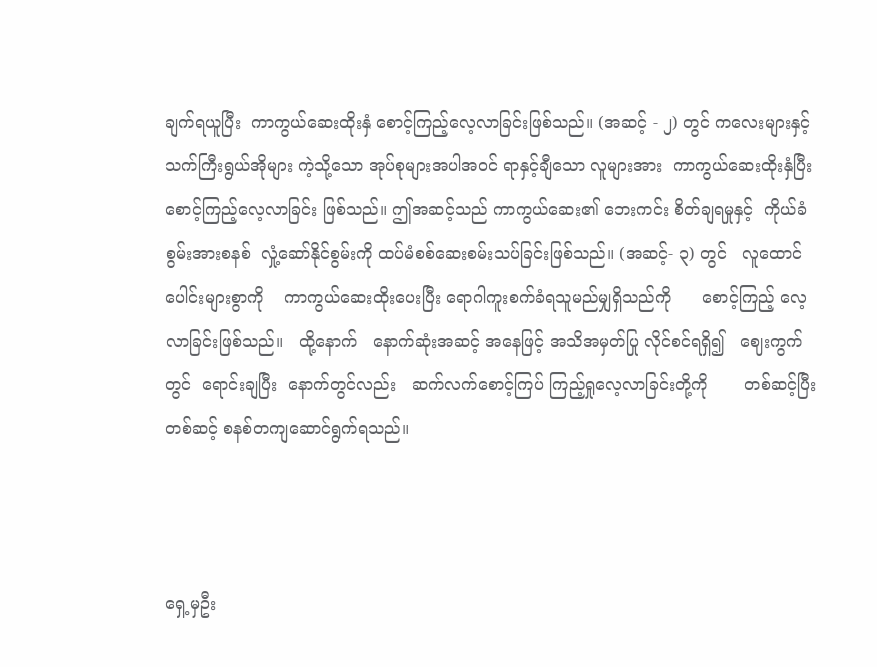ချက်ရယူပြီး  ကာကွယ်ဆေးထိုးနှံ စောင့်ကြည့်လေ့လာခြင်းဖြစ်သည်။ (အဆင့် - ၂) တွင် ကလေးများနှင့် သက်ကြီးရွယ်အိုများ ကဲ့သို့သော အုပ်စုများအပါအဝင် ရာနှင့်ချီသော လူများအား  ကာကွယ်ဆေးထိုးနှံပြီး         စောင့်ကြည့်လေ့လာခြင်း ဖြစ်သည်။ ဤအဆင့်သည် ကာကွယ်ဆေး၏ ဘေးကင်း စိတ်ချရမှုနှင့်  ကိုယ်ခံစွမ်းအားစနစ်  လှုံ့ဆော်နိုင်စွမ်းကို ထပ်မံစစ်ဆေးစမ်းသပ်ခြင်းဖြစ်သည်။ (အဆင့်- ၃) တွင်   လူထောင်ပေါင်းများစွာကို    ကာကွယ်ဆေးထိုးပေးပြီး ရောဂါကူးစက်ခံရသူမည်မျှရှိသည်ကို      စောင့်ကြည့် လေ့လာခြင်းဖြစ်သည်။   ထို့နောက်   နောက်ဆုံးအဆင့် အနေဖြင့် အသိအမှတ်ပြု လိုင်စင်ရရှိ၍   ဈေးကွက်တွင်  ရောင်းချပြီး  နောက်တွင်လည်း   ဆက်လက်စောင့်ကြပ် ကြည့်ရှုလေ့လာခြင်းတို့ကို       တစ်ဆင့်ပြီးတစ်ဆင့် စနစ်တကျဆောင်ရွက်ရသည်။



ရှေ့မှဦး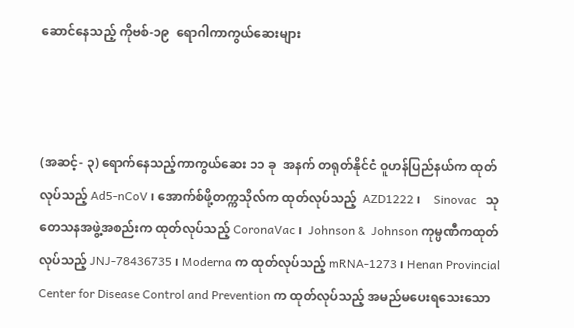ဆောင်နေသည့် ကိုဗစ်-၁၉  ရောဂါကာကွယ်ဆေးများ



(အဆင့်- ၃) ရောက်နေသည့်ကာကွယ်ဆေး ၁၁ ခု  အနက် တရုတ်နိုင်ငံ ဝူဟန်ပြည်နယ်က ထုတ်လုပ်သည့် Ad5-nCoV ၊ အောက်စ်ဖို့တက္ကသိုလ်က ထုတ်လုပ်သည့်  AZD1222 ၊    Sinovac   သုတေသနအဖွဲ့အစည်းက ထုတ်လုပ်သည့် CoronaVac ၊  Johnson &  Johnson ကုမ္ပဏီကထုတ်လုပ်သည့် JNJ-78436735 ၊ Moderna က ထုတ်လုပ်သည့် mRNA-1273 ၊ Henan Provincial  Center for Disease Control and Prevention က ထုတ်လုပ်သည့် အမည်မပေးရသေးသော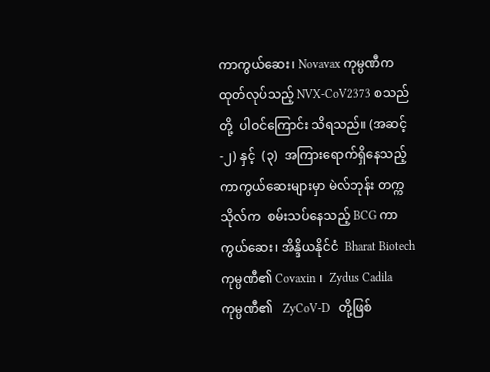ကာကွယ်ဆေး၊ Novavax ကုမ္ပဏီက ထုတ်လုပ်သည့် NVX-CoV2373 စသည်တို့  ပါဝင်ကြောင်း သိရသည်။ (အဆင့်-၂) နှင့်  (၃)  အကြားရောက်ရှိနေသည့် ကာကွယ်ဆေးများမှာ မဲလ်ဘုန်း တက္ကသိုလ်က  စမ်းသပ်နေသည့် BCG ကာကွယ်ဆေး၊ အိန္ဒိယနိုင်ငံ  Bharat Biotech  ကုမ္ပဏီ၏ Covaxin ၊  Zydus Cadila   ကုမ္ပဏီ၏   ZyCoV-D   တို့ဖြစ်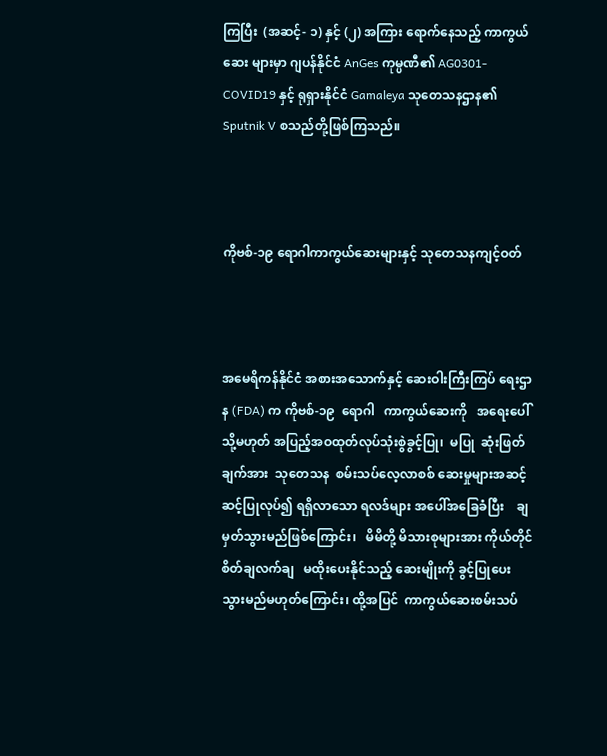ကြပြီး  (အဆင့်- ၁) နှင့် (၂) အကြား ရောက်နေသည့် ကာကွယ်ဆေး များမှာ ဂျပန်နိုင်ငံ AnGes ကုမ္ပဏီ၏ AG0301-COVID19 နှင့် ရုရှားနိုင်ငံ Gamaleya သုတေသနဌာန၏ Sputnik V စသည်တို့ဖြစ်ကြသည်။



ကိုဗစ်-၁၉ ရောဂါကာကွယ်ဆေးများနှင့် သုတေသနကျင့်ဝတ်



အမေရိကန်နိုင်ငံ အစားအသောက်နှင့် ဆေးဝါးကြီးကြပ် ရေးဌာန (FDA) က ကိုဗစ်-၁၉  ရောဂါ   ကာကွယ်ဆေးကို   အရေးပေါ် သို့မဟုတ် အပြည့်အဝထုတ်လုပ်သုံးစွဲခွင့်ပြု၊  မပြု  ဆုံးဖြတ်ချက်အား  သုတေသန  စမ်းသပ်လေ့လာစစ် ဆေးမှုများအဆင့်ဆင့်ပြုလုပ်၍ ရရှိလာသော ရလဒ်များ အပေါ်အခြေခံပြီး    ချမှတ်သွားမည်ဖြစ်ကြောင်း၊   မိမိတို့ မိသားစုများအား ကိုယ်တိုင်စိတ်ချလက်ချ   မထိုးပေးနိုင်သည့် ဆေးမျိုးကို ခွင့်ပြုပေးသွားမည်မဟုတ်ကြောင်း၊ ထို့အပြင်  ကာကွယ်ဆေးစမ်းသပ်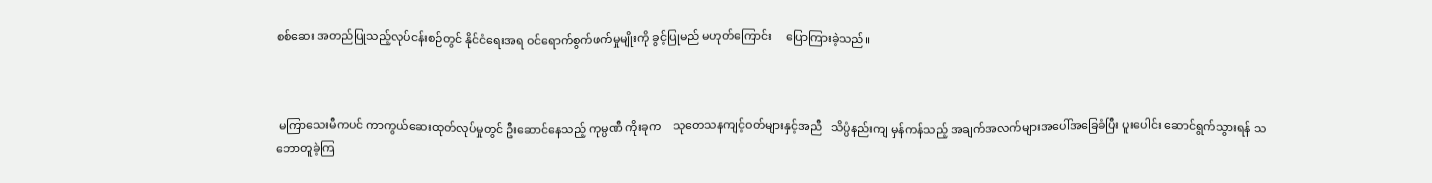စစ်ဆေး အတည်ပြုသည့်လုပ်ငန်းစဉ်တွင် နိုင်ငံရေးအရ ဝင်ရောက်စွက်ဖက်မှုမျိုးကို ခွင့်ပြုမည် မဟုတ်ကြောင်း     ပြောကြားခဲ့သည်။



 မကြာသေးမီကပင် ကာကွယ်ဆေးထုတ်လုပ်မှုတွင် ဦးဆောင်နေသည့် ကုမ္ပဏီ ကိုးခုက    သုတေသနကျင့်ဝတ်များနှင့်အညီ   သိပ္ပံနည်းကျ မှန်ကန်သည့် အချက်အလက်များအပေါ်အခြေခံပြီး ပူးပေါင်း ဆောင်ရွက်သွားရန် သဘောတူခဲ့ကြ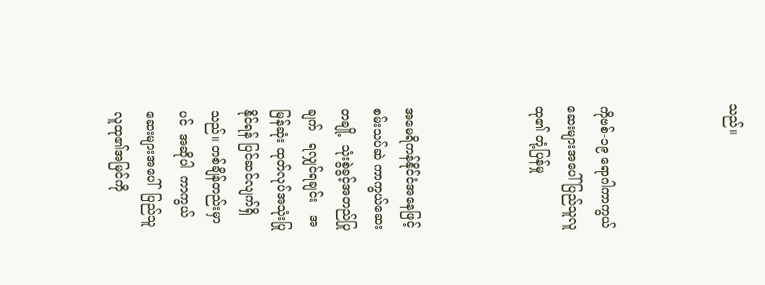သည်။



ကိုဗစ်-၁၉ ရောဂါကာကွယ်ဆေးများအပေါ် ပြည်သူလူထု၏ တုံ့ပြန်မှု



အမေရိကန်နိုင်ငံအနေဖြင့် စမ်းသပ်ဆဲ ကာကွယ်ဆေး တချို့  သုံးစွဲခွင့်အတည်ပြုချက်   ရလျှင်ရချင်း   အမြန်ဆုံး ထုတ်လုပ်အသုံးပြုနိုင်ရန် ပြင်ဆင်လျက်ရှိသည်။ တစ်ချိန်တည်းမှာပင်  အဆိုပါ  ကာကွယ်ဆေးများအပေါ်  ပြည်သူလူထု၏အမြင်ကို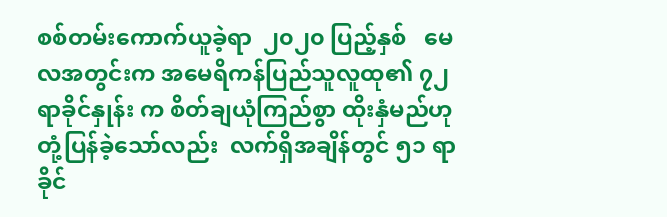စစ်တမ်းကောက်ယူခဲ့ရာ  ၂၀၂၀ ပြည့်နှစ်   မေလအတွင်းက အမေရိကန်ပြည်သူလူထု၏ ၇၂ ရာခိုင်နှုန်း က စိတ်ချယုံကြည်စွာ ထိုးနှံမည်ဟု တုံ့ပြန်ခဲ့သော်လည်း  လက်ရှိအချိန်တွင် ၅၁ ရာခိုင်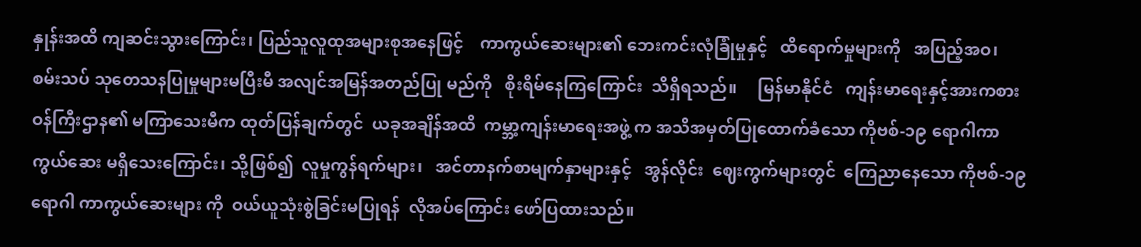နှုန်းအထိ ကျဆင်းသွားကြောင်း၊ ပြည်သူလူထုအများစုအနေဖြင့်    ကာကွယ်ဆေးများ၏ ဘေးကင်းလုံခြုံမှုနှင့်   ထိရောက်မှုများကို   အပြည့်အဝ၊ စမ်းသပ် သုတေသနပြုမှုများမပြီးမီ အလျင်အမြန်အတည်ပြု မည်ကို   စိုးရိမ်နေကြကြောင်း  သိရှိရသည်။     မြန်မာနိုင်ငံ   ကျန်းမာရေးနှင့်အားကစားဝန်ကြီးဌာန၏ မကြာသေးမီက ထုတ်ပြန်ချက်တွင်  ယခုအချိန်အထိ  ကမ္ဘာ့ကျန်းမာရေးအဖွဲ့ က အသိအမှတ်ပြုထောက်ခံသော ကိုဗစ်-၁၉ ရောဂါကာ ကွယ်ဆေး မရှိသေးကြောင်း၊ သို့ဖြစ်၍  လူမှုကွန်ရက်များ၊   အင်တာနက်စာမျက်နှာများနှင့်   အွန်လိုင်း  ဈေးကွက်များတွင်  ကြေညာနေသော ကိုဗစ်-၁၉ ရောဂါ ကာကွယ်ဆေးများ ကို  ဝယ်ယူသုံးစွဲခြင်းမပြုရန်  လိုအပ်ကြောင်း ဖော်ပြထားသည်။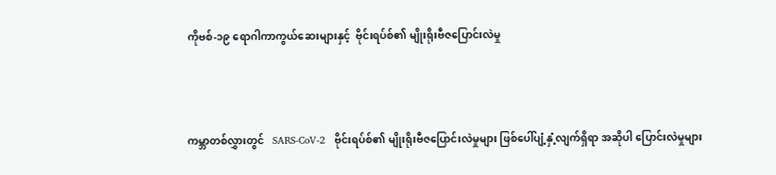ကိုဗစ်-၁၉ ရောဂါကာကွယ်ဆေးများနှင့်  ဗိုင်းရပ်စ်၏ မျိုးရိုးဗီဇပြောင်းလဲမှု



ကမ္ဘာတစ်လွှားတွင်   SARS-CoV-2   ဗိုင်းရပ်စ်၏ မျိုးရိုးဗီဇပြောင်းလဲမှုများ ဖြစ်ပေါ်ပျံ့နှံ့လျက်ရှိရာ အဆိုပါ ပြောင်းလဲမှုများ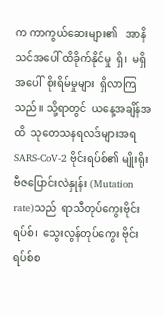က ကာကွယ်ဆေးများ၏   အာနိသင်အပေါ် ထိခိုက်နိုင်မှု  ရှိ၊  မရှိအပေါ်  စိုးရိမ်မှုများ  ရှိလာကြသည်။ သို့ရာတွင်  ယနေ့အချိန်အထိ  သုတေသနရလဒ်များအရ SARS-CoV-2 ဗိုင်းရပ်စ်၏ မျိုးရိုးဗီဇပြောင်းလဲနှုန်း (Mutation rate)သည်  ရာသီတုပ်ကွေးဗိုင်းရပ်စ်၊  သွေးလွန်တုပ်ကွေး ဗိုင်းရပ်စ်စ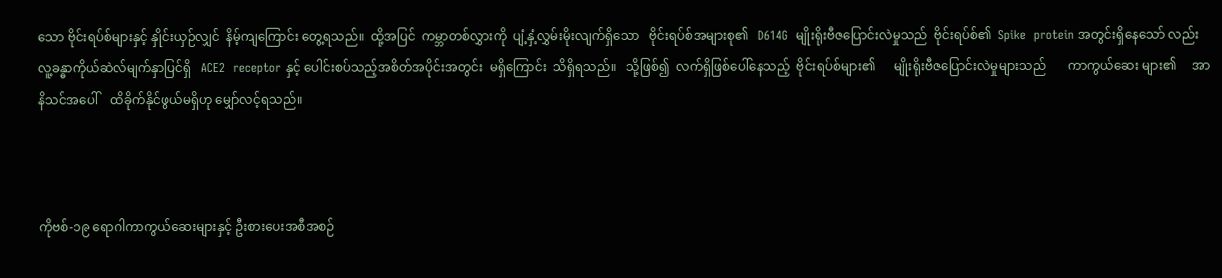သော ဗိုင်းရပ်စ်များနှင့် နှိုင်းယှဉ်လျှင်  နိမ့်ကျကြောင်း တွေ့ရသည်။  ထို့အပြင်  ကမ္ဘာတစ်လွှားကို  ပျံ့နှံ့လွှမ်းမိုးလျက်ရှိသော   ဗိုင်းရပ်စ်အများစု၏   D614G  မျိုးရိုးဗီဇပြောင်းလဲမှုသည်  ဗိုင်းရပ်စ်၏  Spike  protein အတွင်းရှိနေသော် လည်း  လူ့ခန္ဓာကိုယ်ဆဲလ်မျက်နှာပြင်ရှိ   ACE2  receptor နှင့် ပေါင်းစပ်သည့်အစိတ်အပိုင်းအတွင်း  မရှိကြောင်း  သိရှိရသည်။   သို့ဖြစ်၍  လက်ရှိဖြစ်ပေါ်နေသည့်  ဗိုင်းရပ်စ်များ၏      မျိုးရိုးဗီဇပြောင်းလဲမှုများသည်       ကာကွယ်ဆေး များ၏     အာနိသင်အပေါ်    ထိခိုက်နိုင်ဖွယ်မရှိဟု မျှော်လင့်ရသည်။



ကိုဗစ်-၁၉ ရောဂါကာကွယ်ဆေးများနှင့် ဦးစားပေးအစီအစဉ်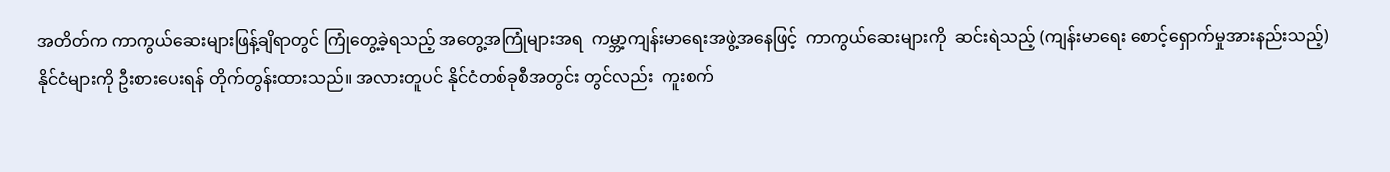အတိတ်က ကာကွယ်ဆေးများဖြန့်ချိရာတွင် ကြုံတွေ့ခဲ့ရသည့် အတွေ့အကြုံများအရ  ကမ္ဘာ့ကျန်းမာရေးအဖွဲ့အနေဖြင့်  ကာကွယ်ဆေးများကို  ဆင်းရဲသည့် (ကျန်းမာရေး စောင့်ရှောက်မှုအားနည်းသည့်) နိုင်ငံများကို ဦးစားပေးရန် တိုက်တွန်းထားသည်။ အလားတူပင် နိုင်ငံတစ်ခုစီအတွင်း တွင်လည်း  ကူးစက်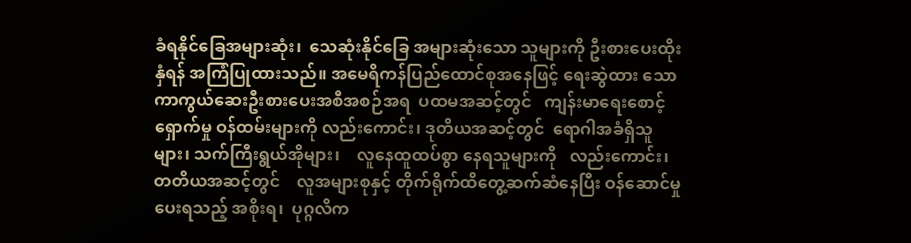ခံရနိုင်ခြေအများဆုံး၊  သေဆုံးနိုင်ခြေ အများဆုံးသော သူများကို ဦးစားပေးထိုးနှံရန် အကြံပြုထားသည်။ အမေရိကန်ပြည်ထောင်စုအနေဖြင့် ရေးဆွဲထား သော  ကာကွယ်ဆေးဦးစားပေးအစီအစဉ်အရ  ပထမအဆင့်တွင်   ကျန်းမာရေးစောင့်ရှောက်မှု ဝန်ထမ်းများကို လည်းကောင်း၊ ဒုတိယအဆင့်တွင်  ရောဂါအခံရှိသူများ၊ သက်ကြီးရွယ်အိုများ၊    လူနေထူထပ်စွာ နေရသူများကို   လည်းကောင်း၊   တတိယအဆင့်တွင်    လူအများစုနှင့် တိုက်ရိုက်ထိတွေ့ဆက်ဆံနေပြီး ဝန်ဆောင်မှုပေးရသည့် အစိုးရ၊  ပုဂ္ဂလိက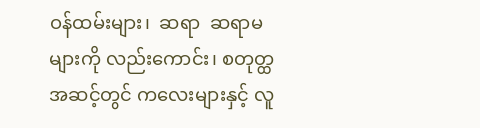ဝန်ထမ်းများ၊  ဆရာ  ဆရာမများကို လည်းကောင်း၊ စတုတ္ထအဆင့်တွင် ကလေးများနှင့် လူ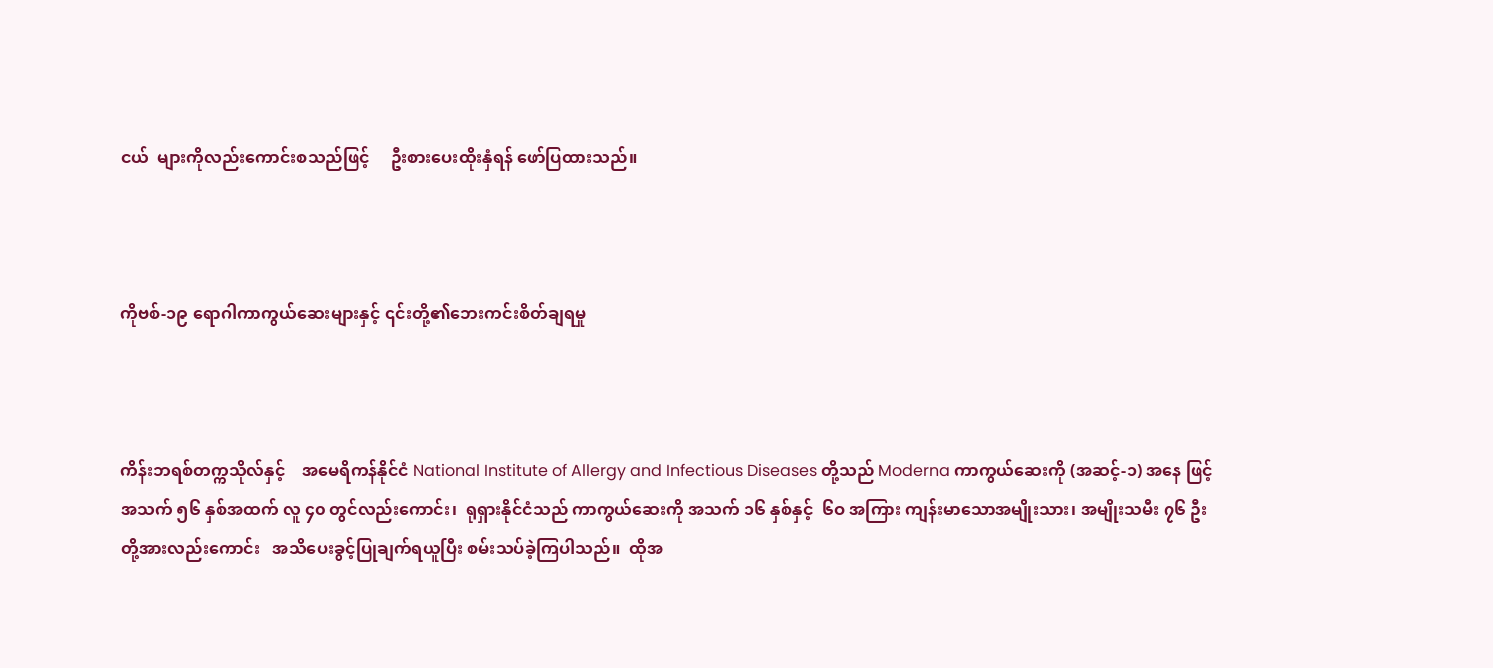ငယ်  များကိုလည်းကောင်းစသည်ဖြင့်     ဦးစားပေးထိုးနှံရန် ဖော်ပြထားသည်။



ကိုဗစ်-၁၉ ရောဂါကာကွယ်ဆေးများနှင့် ၎င်းတို့၏ဘေးကင်းစိတ်ချရမှု



ကိန်းဘရစ်တက္ကသိုလ်နှင့်    အမေရိကန်နိုင်ငံ National Institute of Allergy and Infectious Diseases တို့သည် Moderna ကာကွယ်ဆေးကို (အဆင့်-၁) အနေ ဖြင့် အသက် ၅၆ နှစ်အထက် လူ ၄၀ တွင်လည်းကောင်း၊  ရုရှားနိုင်ငံသည် ကာကွယ်ဆေးကို အသက် ၁၆ နှစ်နှင့်  ၆ဝ အကြား ကျန်းမာသောအမျိုးသား၊ အမျိုးသမီး ၇၆ ဦးတို့အားလည်းကောင်း   အသိပေးခွင့်ပြုချက်ရယူပြီး စမ်းသပ်ခဲ့ကြပါသည်။  ထိုအ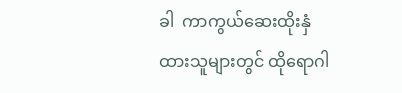ခါ  ကာကွယ်ဆေးထိုးနှံ ထားသူများတွင် ထိုရောဂါ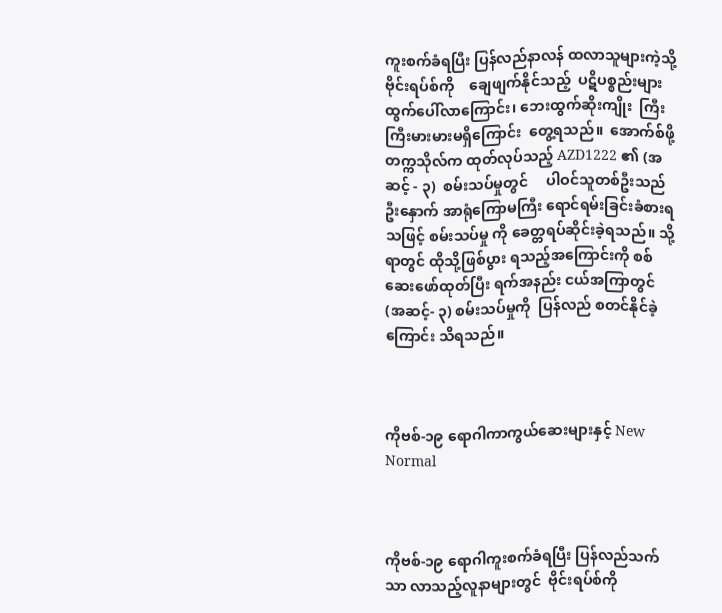ကူးစက်ခံရပြီး ပြန်လည်နာလန် ထလာသူများကဲ့သို့     ဗိုင်းရပ်စ်ကို    ချေဖျက်နိုင်သည့်  ပဋိပစ္စည်းများထွက်ပေါ်လာကြောင်း၊ ဘေးထွက်ဆိုးကျိုး  ကြီးကြီးမားမားမရှိကြောင်း  တွေ့ရသည်။  အောက်စ်ဖို့ တက္ကသိုလ်က ထုတ်လုပ်သည့် AZD1222 ၏ (အဆင့် - ၃)  စမ်းသပ်မှုတွင်     ပါဝင်သူတစ်ဦးသည်    ဦးနှောက် အာရုံကြောမကြီး ရောင်ရမ်းခြင်းခံစားရသဖြင့် စမ်းသပ်မှု ကို ခေတ္တရပ်ဆိုင်းခဲ့ရသည်။ သို့ရာတွင် ထိုသို့ဖြစ်ပွား ရသည့်အကြောင်းကို စစ်ဆေးဖော်ထုတ်ပြီး ရက်အနည်း ငယ်အကြာတွင်  (အဆင့်- ၃) စမ်းသပ်မှုကို  ပြန်လည် စတင်နိုင်ခဲ့ကြောင်း သိရသည်။



ကိုဗစ်-၁၉ ရောဂါကာကွယ်ဆေးများနှင့် New Normal



ကိုဗစ်-၁၉ ရောဂါကူးစက်ခံရပြီး ပြန်လည်သက်သာ လာသည့်လူနာများတွင်  ဗိုင်းရပ်စ်ကို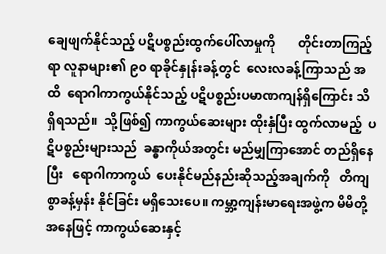ချေဖျက်နိုင်သည့် ပဋိပစ္စည်းထွက်ပေါ်လာမှုကို       တိုင်းတာကြည့်ရာ လူနာများ၏ ၉၀ ရာခိုင်နှုန်းခန့်တွင်  လေးလခန့်ကြာသည် အထိ  ရောဂါကာကွယ်နိုင်သည့် ပဋိပစ္စည်းပမာဏကျန်ရှိကြောင်း သိရှိရသည်။  သို့ဖြစ်၍ ကာကွယ်ဆေးများ ထိုးနှံပြီး ထွက်လာမည့်  ပဋိပစ္စည်းများသည်  ခန္ဓာကိုယ်အတွင်း မည်မျှကြာအောင် တည်ရှိနေပြီး   ရောဂါကာကွယ်  ပေးနိုင်မည်နည်းဆိုသည့်အချက်ကို   တိကျစွာခန့်မှန်း နိုင်ခြင်း မရှိသေးပေ။ ကမ္ဘာ့ကျန်းမာရေးအဖွဲ့က မိမိတို့ အနေဖြင့် ကာကွယ်ဆေးနှင့်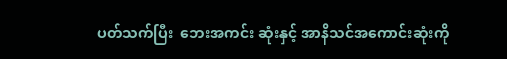ပတ်သက်ပြီး  ဘေးအကင်း ဆုံးနှင့် အာနိသင်အကောင်းဆုံးကို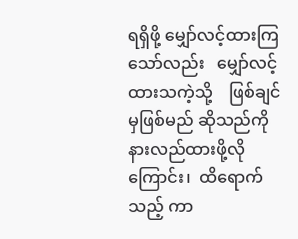ရရှိဖို့ မျှော်လင့်ထားကြသော်လည်း   မျှော်လင့်ထားသကဲ့သို့    ဖြစ်ချင်မှဖြစ်မည် ဆိုသည်ကို  နားလည်ထားဖို့လိုကြောင်း၊  ထိရောက်သည့် ကာ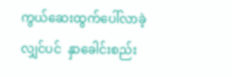ကွယ်ဆေးထွက်ပေါ်လာခဲ့လျှင်ပင်  နှာခေါင်းစည်း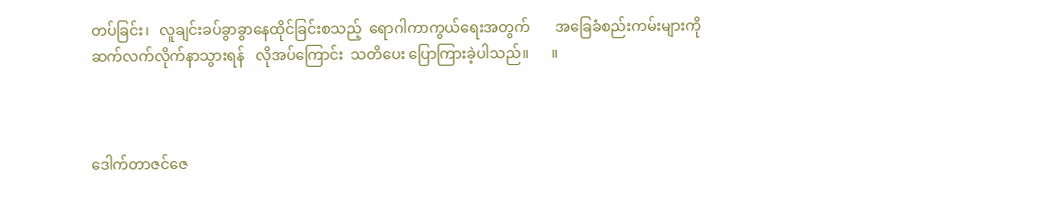တပ်ခြင်း၊   လူချင်းခပ်ခွာခွာနေထိုင်ခြင်းစသည့်  ရောဂါကာကွယ်ရေးအတွက်       အခြေခံစည်းကမ်းများကို ဆက်လက်လိုက်နာသွားရန်   လိုအပ်ကြောင်း  သတိပေး ပြောကြားခဲ့ပါသည်။      ။



ဒေါက်တာဇင်ဇေ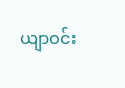ယျာဝင်း